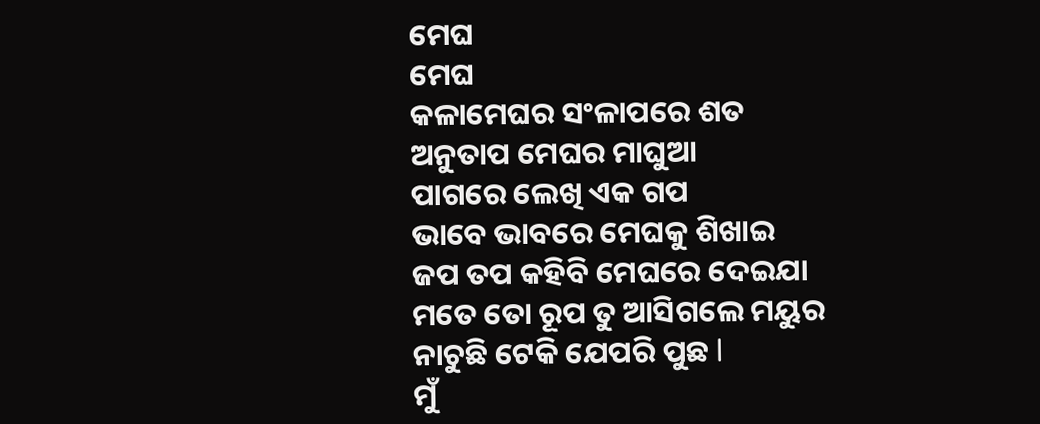ମେଘ
ମେଘ
କଳାମେଘର ସଂଳାପରେ ଶତ
ଅନୁତାପ ମେଘର ମାଘୁଆ
ପାଗରେ ଲେଖି ଏକ ଗପ
ଭାବେ ଭାବରେ ମେଘକୁ ଶିଖାଇ
ଜପ ତପ କହିବି ମେଘରେ ଦେଇଯା
ମତେ ତୋ ରୂପ ତୁ ଆସିଗଲେ ମୟୁର
ନାଚୁଛି ଟେକି ଯେପରି ପୁଛ l
ମୁଁ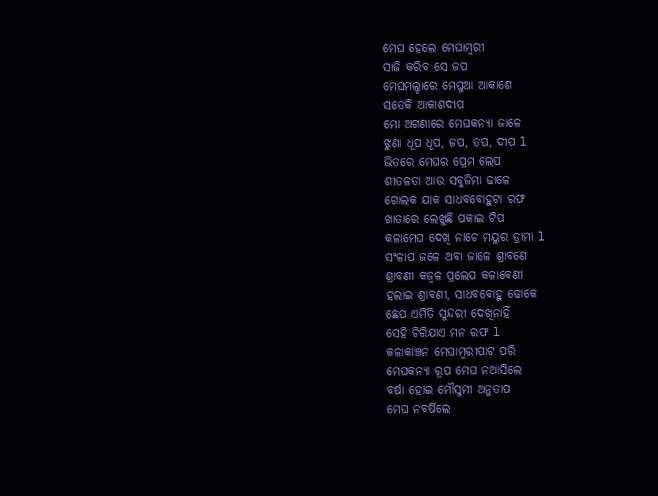ମେଘ ହେଲେ ମେଘାମ୍ବରୀ
ସାଜି କରିବ ସେ ଜପ
ମେଘମଲ୍ହାରେ ମେଘୁଆ ଆକାଶେ
ସତେକି ଆକାଶଦୀପ
ମୋ ଅଗଣାରେ ମେଘକନ୍ୟା ଜାଳେ
ଝୁଣା ଧୂପ ଧୂପ, ଜପ, ତପ, ଦୀପ l
ଭିତରେ ମେଘର ପ୍ରେମ ଲେପ
ଶୀତଳତା ଆଉ ସବୁଜିମା ଢାଳେ
ଗୋଲକ ଯାକ ସାଧବବୋହୁଟା ରଫ
ଖାତାରେ ଲେଖୁଛି ପକାଇ ଟିପ
କଳାମେଘ ଦେଖି ନାଚେ ମୟୁର ଡ୍ରାମା l
ସଂଳାପ ଜଳେ ଅବା ଜାଳେ ଶ୍ରାବଣେ
ଶ୍ରାବଣୀ କଜ୍ଵଳ ପ୍ରଲେପ କଳାବେଣୀ
ହଲାଇ ଶ୍ରାବଣୀ, ସାଧବବୋହୁ ଢୋକେ
ଛେପ ଏମିତି ସୁନ୍ଦରୀ ଦେଖିନାହିଁ
ସେହି ଚିରିଯାଏ ମନ ରଫ l
କଳାକାଞ୍ଚନ ମେଘାମ୍ବରୀପାଟ ପରି
ମେଘକନ୍ୟା ରୂପ ମେଘ ନଆସିଲେ
ବର୍ଷା ହୋଇ ମୌସୁମୀ ଅନୁତାପ
ମେଘ ନବର୍ଷିଲେ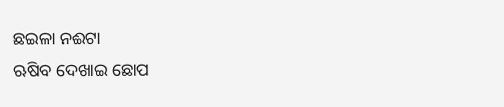ଛଇଳା ନଈଟା
ଋଷିବ ଦେଖାଇ ଛୋପ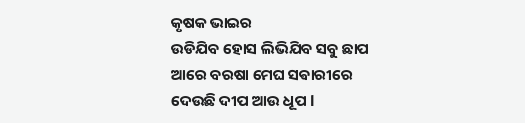କୃଷକ ଭାଇର
ଉଡିଯିବ ହୋସ ଲିଭିଯିବ ସବୁ ଛାପ
ଆରେ ବରଷା ମେଘ ସଵାରୀରେ
ଦେଉଛି ଦୀପ ଆଉ ଧୂପ l